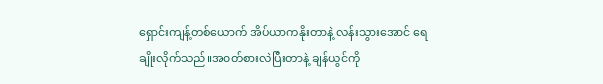ရှောင်းကျန့်တစ်ယောက် အိပ်ယာကနိုးတာနဲ့ လန်းသွားအောင် ရေချိုးလိုက်သည်။အ၀တ်စားလဲပြီးတာနဲ့ ချန်ယွင်ကို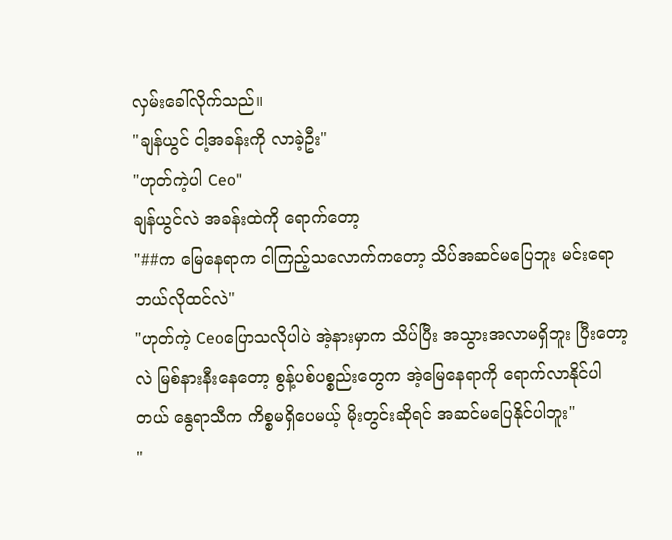လှမ်းခေါ်လိုက်သည်။
"ချန်ယွင် ငါ့အခန်းကို လာခဲ့ဦး"
"ဟုတ်ကဲ့ပါ Ceo"
ချန်ယွင်လဲ အခန်းထဲကို ရောက်တော့
"##က မြေနေရာက ငါကြည့်သလောက်ကတော့ သိပ်အဆင်မပြေဘူး မင်းရောဘယ်လိုထင်လဲ"
"ဟုတ်ကဲ့ Ceoပြောသလိုပါပဲ အဲ့နားမှာက သိပ်ပြီး အသွားအလာမရှိဘူး ပြီးတော့လဲ မြစ်နားနီးနေတော့ စွန့်ပစ်ပစ္စည်းတွေက အဲ့မြေနေရာကို ရောက်လာနိုင်ပါတယ် နွေရာသီက ကိစ္စမရှိပေမယ့် မိုးတွင်းဆိုရင် အဆင်မပြေနိုင်ပါဘူး"
"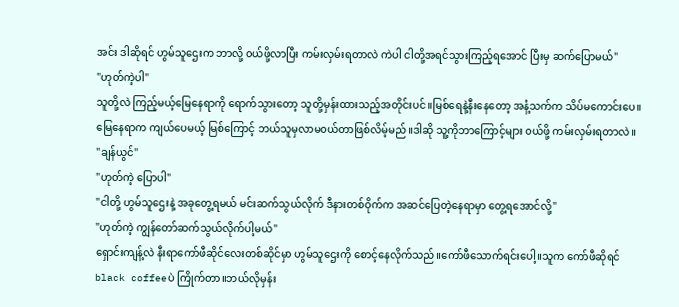အင်း ဒါဆိုရင် ဟွမ်သူဌေးက ဘာလို့ ၀ယ်ဖို့လာပြီး ကမ်းလှမ်းရတာလဲ ကဲပါ ငါတို့အရင်သွားကြည့်ရအောင် ပြီးမှ ဆက်ပြောမယ်"
"ဟုတ်ကဲ့ပါ"
သူတို့လဲ ကြည့်မယ့်မြေနေရာကို ရောက်သွားတော့ သူတို့မှန်းထားသည့်အတိုင်းပင်။မြစ်ရေနဲ့နီးနေတော့ အနံ့သက်က သိပ်မကောင်းပေ။မြေနေရာက ကျယ်ပေမယ့် မြစ်ကြောင့် ဘယ်သူမှလာမ၀ယ်တာဖြစ်လိမ့်မည်။ဒါဆို သူ့ကိုဘာကြောင့်များ ၀ယ်ဖို့ ကမ်းလှမ်းရတာလဲ။
"ချန်ယွင်"
"ဟုတ်ကဲ့ ပြောပါ"
"ငါတို့ ဟွမ်သူဌေးနဲ့ အခုတွေ့ရမယ် မင်းဆက်သွယ်လိုက် ဒီနားတစ်ဝိုက်က အဆင်ပြေတဲ့နေရာမှာ တွေ့ရအောင်လို့"
"ဟုတ်ကဲ့ ကျွန်တော်ဆက်သွယ်လိုက်ပါ့မယ်"
ရှောင်းကျန့်လဲ နီးရာကော်ဖီဆိုင်လေးတစ်ဆိုင်မှာ ဟွမ်သူဌေးကို စောင့်နေလိုက်သည်။ကော်ဖီသောက်ရင်းပေါ့။သူက ကော်ဖီဆိုရင် black coffeeပဲ ကြိုက်တာ။ဘယ်လိုမှန်း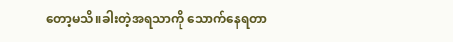တော့မသိ။ခါးတဲ့အရသာကို သောက်နေရတာ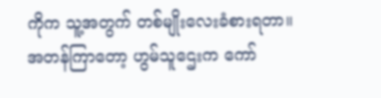ကိုက သူ့အတွက် တစ်မျိုးလေးခံစားရတာ။
အတန်ကြာတော့ ဟွမ်သူဌေးက ကော်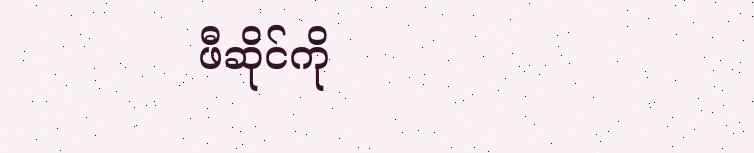ဖီဆိုင်ကို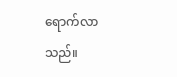ရောက်လာသည်။